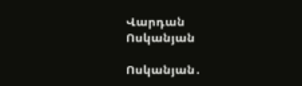Վարդան Ոսկանյան

Ոսկանյան․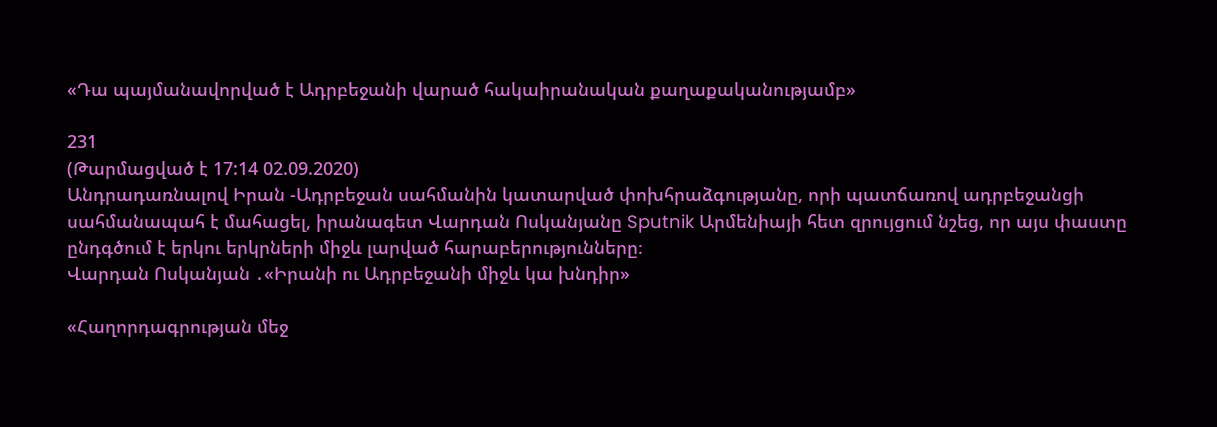«Դա պայմանավորված է Ադրբեջանի վարած հակաիրանական քաղաքականությամբ»

231
(Թարմացված է 17:14 02.09.2020)
Անդրադառնալով Իրան -Ադրբեջան սահմանին կատարված փոխհրաձգությանը, որի պատճառով ադրբեջանցի սահմանապահ է մահացել, իրանագետ Վարդան Ոսկանյանը Sputnik Արմենիայի հետ զրույցում նշեց, որ այս փաստը ընդգծում է երկու երկրների միջև լարված հարաբերությունները։
Վարդան Ոսկանյան ․«Իրանի ու Ադրբեջանի միջև կա խնդիր»

«Հաղորդագրության մեջ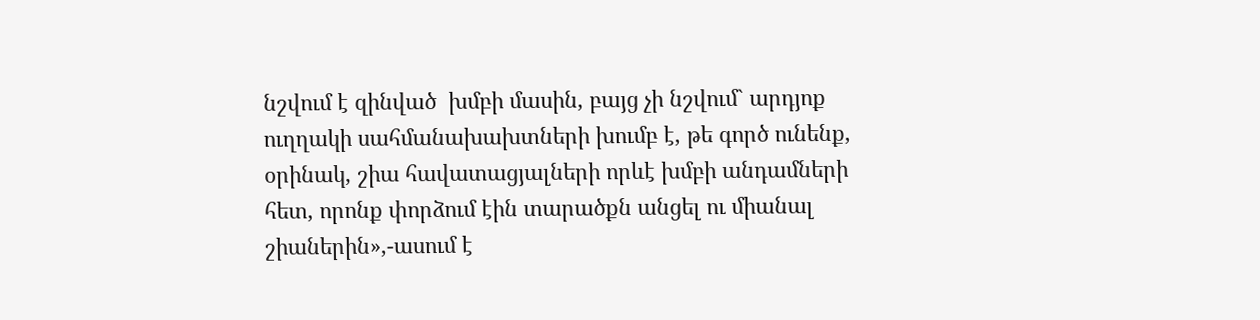նշվում է զինված  խմբի մասին, բայց չի նշվում` արդյոք ուղղակի սահմանախախտների խումբ է, թե գործ ունենք, օրինակ, շիա հավատացյալների որևէ խմբի անդամների հետ, որոնք փորձում էին տարածքն անցել ու միանալ շիաներին»,-ասում է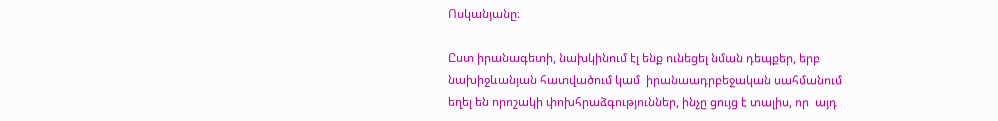Ոսկանյանը։

Ըստ իրանագետի, նախկինում էլ ենք ունեցել նման դեպքեր, երբ նախիջևանյան հատվածում կամ  իրանաադրբեջական սահմանում եղել են որոշակի փոխհրաձգություններ, ինչը ցույց է տալիս, որ  այդ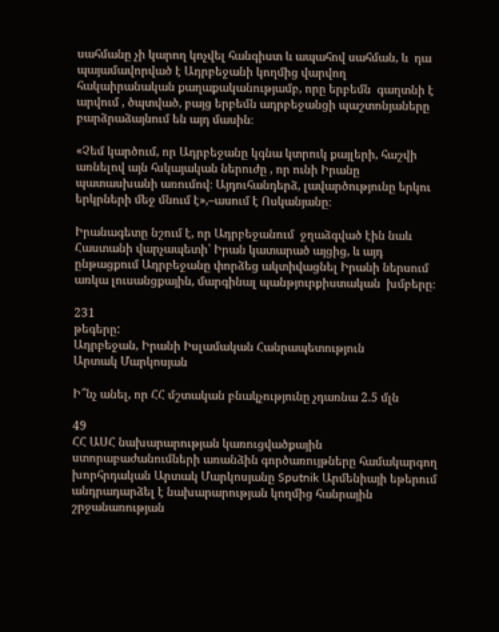սահմանը չի կարող կոչվել հանգիստ և ապահով սահման, և  դա պայամավորված է Ադրբեջանի կողմից վարվող հակաիրանական քաղաքականությամբ, որը երբեմն  գաղտնի է արվում , ծպտված, բայց երբեմն ադրբեջանցի պաշտոնյաները բարձրաձայնում են այդ մասին։

«Չեմ կարծում, որ Ադրբեջանը կգնա կտրուկ քայլերի, հաշվի առնելով այն հսկայական ներուժը , որ ունի Իրանը պատասխանի առումով։ Այդուհանդերձ, լավարծությունը երկու երկրների մեջ մնում է»,–ասում է Ոսկանյանը։

Իրանագետը նշում է, որ Ադրբեջանում  ջղաձգված էին նաև Հաստանի վարչապետի՝ Իրան կատարած այցից, և այդ ընթացքում Ադրբեջանը փորձեց ակտիվացնել Իրանի ներսում առկա լուսանցքային, մարգինալ պանթյուրքիստական  խմբերը։

231
թեգերը:
Ադրբեջան, Իրանի Իսլամական Հանրապետություն
Արտակ Մարկոսյան

Ի՞նչ անել, որ ՀՀ մշտական բնակչությունը չդառնա 2.5 մլն

49
ՀՀ ԱՍՀ նախարարության կառուցվածքային ստորաբաժանումների առանձին գործառույթները համակարգող խորհրդական Արտակ Մարկոսյանը Sputnik Արմենիայի եթերում անդրադարձել է նախարարության կողմից հանրային շրջանառության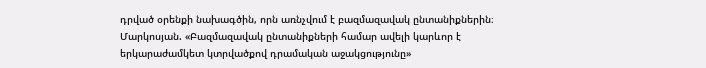դրված օրենքի նախագծին, որն առնչվում է բազմազավակ ընտանիքներին։
Մարկոսյան. «Բազմազավակ ընտանիքների համար ավելի կարևոր է երկարաժամկետ կտրվածքով դրամական աջակցությունը»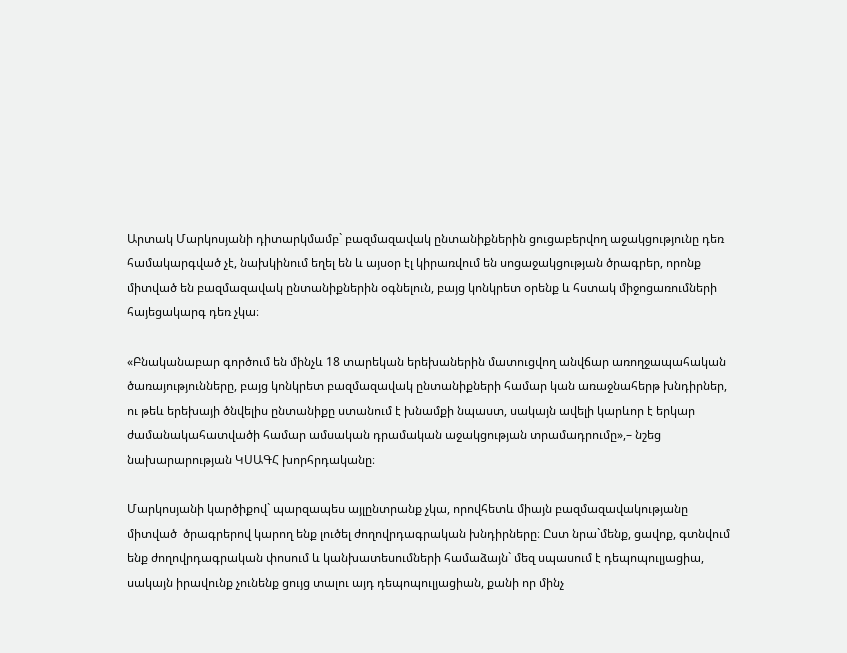Արտակ Մարկոսյանի դիտարկմամբ` բազմազավակ ընտանիքներին ցուցաբերվող աջակցությունը դեռ համակարգված չէ, նախկինում եղել են և այսօր էլ կիրառվում են սոցաջակցության ծրագրեր, որոնք միտված են բազմազավակ ընտանիքներին օգնելուն, բայց կոնկրետ օրենք և հստակ միջոցառումների հայեցակարգ դեռ չկա։

«Բնականաբար գործում են մինչև 18 տարեկան երեխաներին մատուցվող անվճար առողջապահական ծառայությունները, բայց կոնկրետ բազմազավակ ընտանիքների համար կան առաջնահերթ խնդիրներ, ու թեև երեխայի ծնվելիս ընտանիքը ստանում է խնամքի նպաստ, սակայն ավելի կարևոր է երկար ժամանակահատվածի համար ամսական դրամական աջակցության տրամադրումը»,– նշեց նախարարության ԿՍԱԳՀ խորհրդականը։

Մարկոսյանի կարծիքով` պարզապես այլընտրանք չկա, որովհետև միայն բազմազավակությանը միտված  ծրագրերով կարող ենք լուծել ժողովրդագրական խնդիրները։ Ըստ նրա`մենք, ցավոք, գտնվում ենք ժողովրդագրական փոսում և կանխատեսումների համաձայն` մեզ սպասում է դեպոպուլյացիա, սակայն իրավունք չունենք ցույց տալու այդ դեպոպուլյացիան, քանի որ մինչ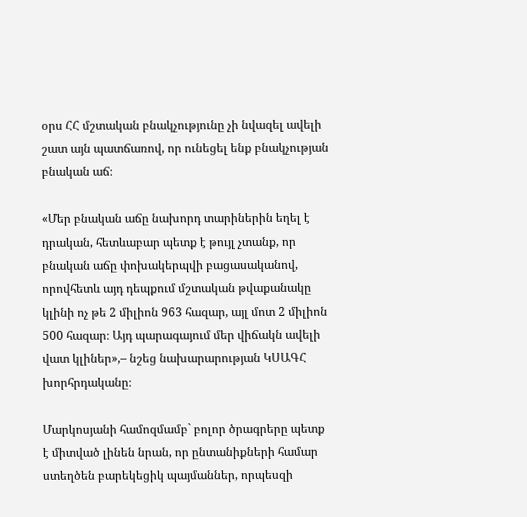օրս ՀՀ մշտական բնակչությունը չի նվազել ավելի շատ այն պատճառով, որ ունեցել ենք բնակչության բնական աճ։

«Մեր բնական աճը նախորդ տարիներին եղել է դրական, հետևաբար պետք է թույլ չտանք, որ բնական աճը փոխակերպվի բացասականով, որովհետև այդ դեպքում մշտական թվաքանակը կլինի ոչ թե 2 միլիոն 963 հազար, այլ մոտ 2 միլիոն 500 հազար։ Այդ պարագայում մեր վիճակն ավելի վատ կլիներ»,– նշեց նախարարության ԿՍԱԳՀ խորհրդականը։

Մարկոսյանի համոզմամբ` բոլոր ծրագրերը պետք է միտված լինեն նրան, որ ընտանիքների համար ստեղծեն բարեկեցիկ պայմաններ, որպեսզի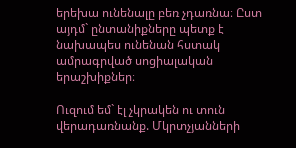երեխա ունենալը բեռ չդառնա։ Ըստ այդմ` ընտանիքները պետք է նախապես ունենան հստակ ամրագրված սոցիալական երաշխիքներ։

Ուզում եմ` էլ չկրակեն ու տուն վերադառնանք. Մկրտչյանների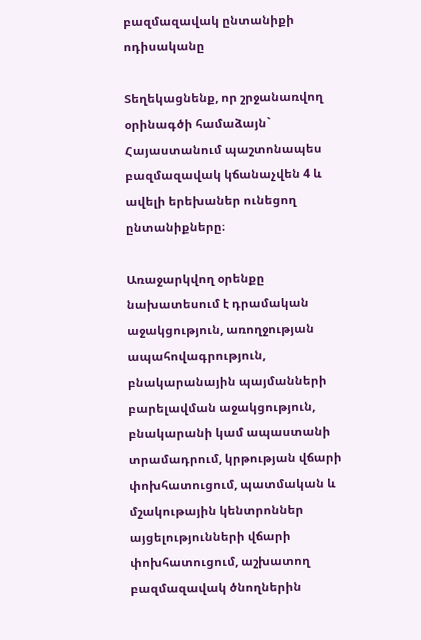բազմազավակ ընտանիքի ոդիսականը

Տեղեկացնենք, որ շրջանառվող օրինագծի համաձայն` Հայաստանում պաշտոնապես բազմազավակ կճանաչվեն 4 և ավելի երեխաներ ունեցող ընտանիքները։

Առաջարկվող օրենքը նախատեսում է դրամական աջակցություն, առողջության ապահովագրություն, բնակարանային պայմանների բարելավման աջակցություն, բնակարանի կամ ապաստանի տրամադրում, կրթության վճարի փոխհատուցում, պատմական և մշակութային կենտրոններ այցելությունների վճարի փոխհատուցում, աշխատող բազմազավակ ծնողներին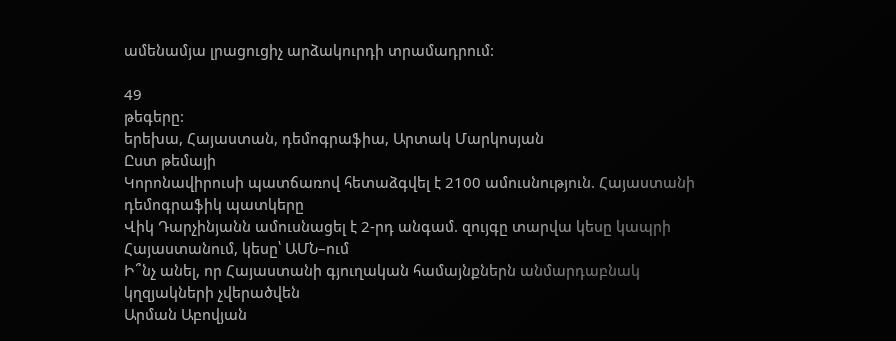ամենամյա լրացուցիչ արձակուրդի տրամադրում:

49
թեգերը:
երեխա, Հայաստան, դեմոգրաֆիա, Արտակ Մարկոսյան
Ըստ թեմայի
Կորոնավիրուսի պատճառով հետաձգվել է 2100 ամուսնություն. Հայաստանի դեմոգրաֆիկ պատկերը
Վիկ Դարչինյանն ամուսնացել է 2-րդ անգամ. զույգը տարվա կեսը կապրի Հայաստանում, կեսը՝ ԱՄՆ–ում
Ի՞նչ անել, որ Հայաստանի գյուղական համայնքներն անմարդաբնակ կղզյակների չվերածվեն
Արման Աբովյան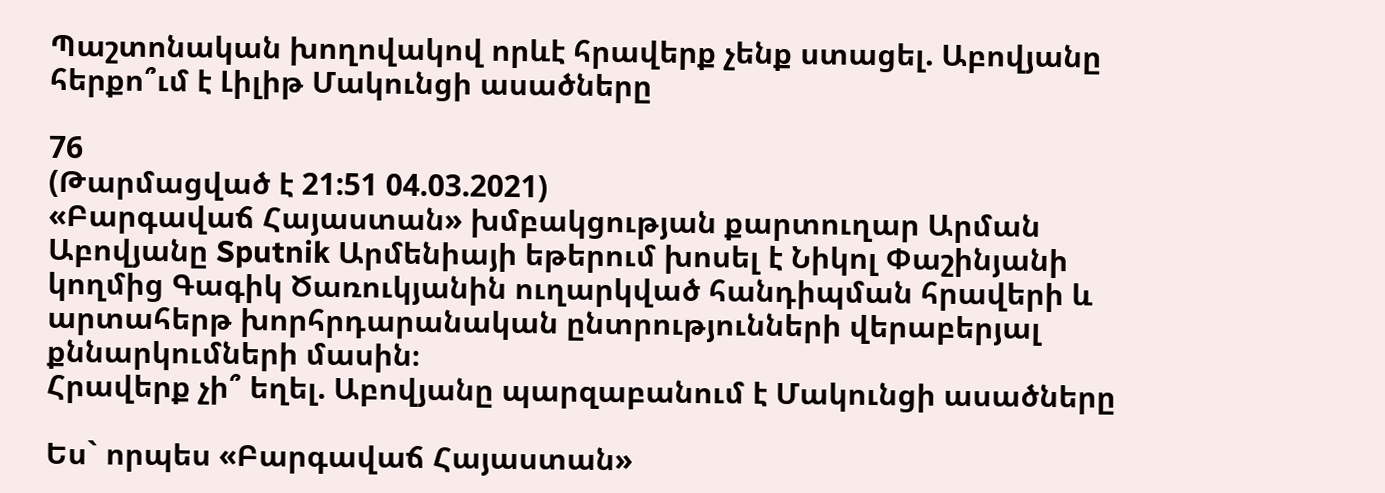Պաշտոնական խողովակով որևէ հրավերք չենք ստացել. Աբովյանը հերքո՞ւմ է Լիլիթ Մակունցի ասածները

76
(Թարմացված է 21:51 04.03.2021)
«Բարգավաճ Հայաստան» խմբակցության քարտուղար Արման Աբովյանը Sputnik Արմենիայի եթերում խոսել է Նիկոլ Փաշինյանի կողմից Գագիկ Ծառուկյանին ուղարկված հանդիպման հրավերի և արտահերթ խորհրդարանական ընտրությունների վերաբերյալ քննարկումների մասին։
Հրավերք չի՞ եղել. Աբովյանը պարզաբանում է Մակունցի ասածները

Ես` որպես «Բարգավաճ Հայաստան»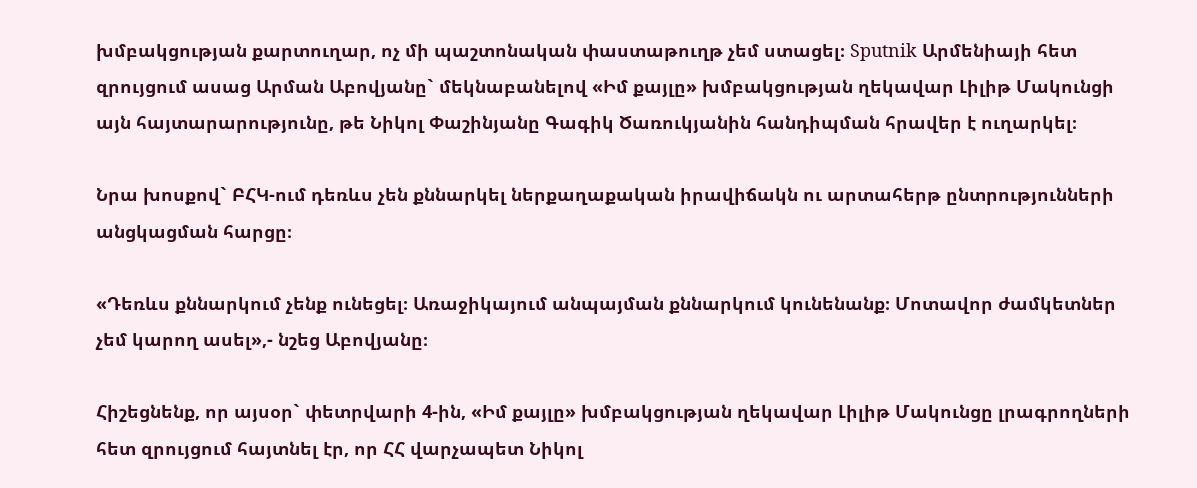խմբակցության քարտուղար, ոչ մի պաշտոնական փաստաթուղթ չեմ ստացել։ Sputnik Արմենիայի հետ զրույցում ասաց Արման Աբովյանը` մեկնաբանելով «Իմ քայլը» խմբակցության ղեկավար Լիլիթ Մակունցի այն հայտարարությունը, թե Նիկոլ Փաշինյանը Գագիկ Ծառուկյանին հանդիպման հրավեր է ուղարկել։

Նրա խոսքով` ԲՀԿ-ում դեռևս չեն քննարկել ներքաղաքական իրավիճակն ու արտահերթ ընտրությունների անցկացման հարցը։

«Դեռևս քննարկում չենք ունեցել։ Առաջիկայում անպայման քննարկում կունենանք։ Մոտավոր ժամկետներ չեմ կարող ասել»,- նշեց Աբովյանը։

Հիշեցնենք, որ այսօր` փետրվարի 4-ին, «Իմ քայլը» խմբակցության ղեկավար Լիլիթ Մակունցը լրագրողների հետ զրույցում հայտնել էր, որ ՀՀ վարչապետ Նիկոլ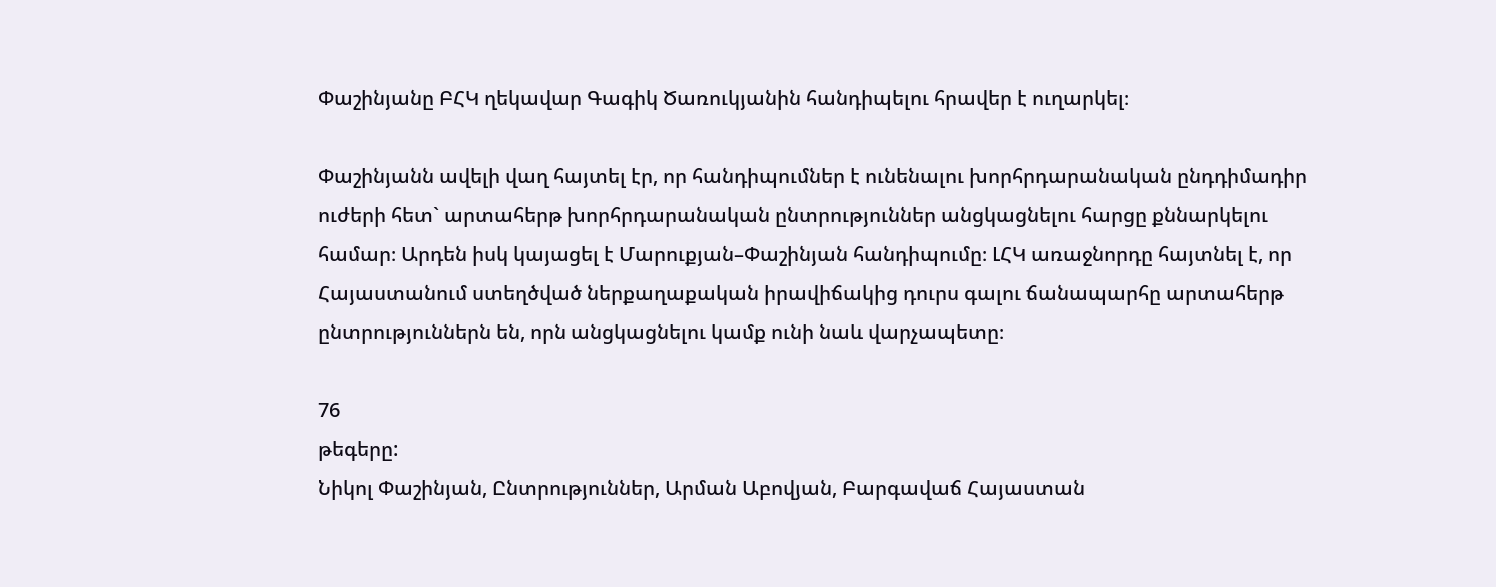Փաշինյանը ԲՀԿ ղեկավար Գագիկ Ծառուկյանին հանդիպելու հրավեր է ուղարկել։

Փաշինյանն ավելի վաղ հայտել էր, որ հանդիպումներ է ունենալու խորհրդարանական ընդդիմադիր ուժերի հետ` արտահերթ խորհրդարանական ընտրություններ անցկացնելու հարցը քննարկելու համար։ Արդեն իսկ կայացել է Մարուքյան–Փաշինյան հանդիպումը։ ԼՀԿ առաջնորդը հայտնել է, որ Հայաստանում ստեղծված ներքաղաքական իրավիճակից դուրս գալու ճանապարհը արտահերթ ընտրություններն են, որն անցկացնելու կամք ունի նաև վարչապետը։

76
թեգերը:
Նիկոլ Փաշինյան, Ընտրություններ, Արման Աբովյան, Բարգավաճ Հայաստան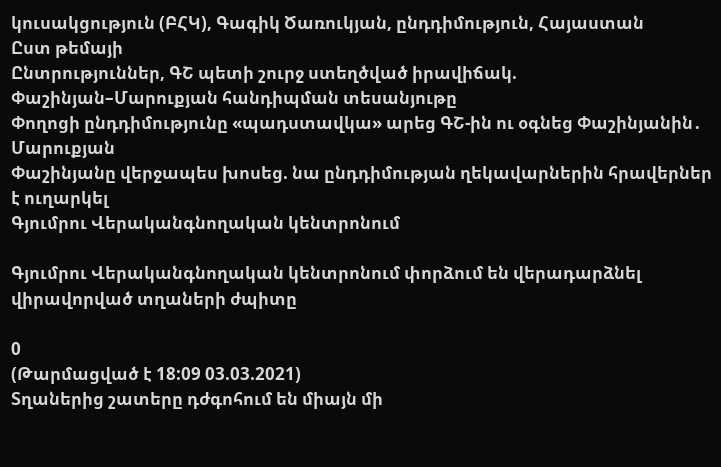կուսակցություն (ԲՀԿ), Գագիկ Ծառուկյան, ընդդիմություն, Հայաստան
Ըստ թեմայի
Ընտրություններ, ԳՇ պետի շուրջ ստեղծված իրավիճակ. Փաշինյան–Մարուքյան հանդիպման տեսանյութը
Փողոցի ընդդիմությունը «պադստավկա» արեց ԳՇ-ին ու օգնեց Փաշինյանին․ Մարուքյան
Փաշինյանը վերջապես խոսեց. նա ընդդիմության ղեկավարներին հրավերներ է ուղարկել
Գյումրու Վերականգնողական կենտրոնում

Գյումրու Վերականգնողական կենտրոնում փորձում են վերադարձնել վիրավորված տղաների ժպիտը

0
(Թարմացված է 18:09 03.03.2021)
Տղաներից շատերը դժգոհում են միայն մի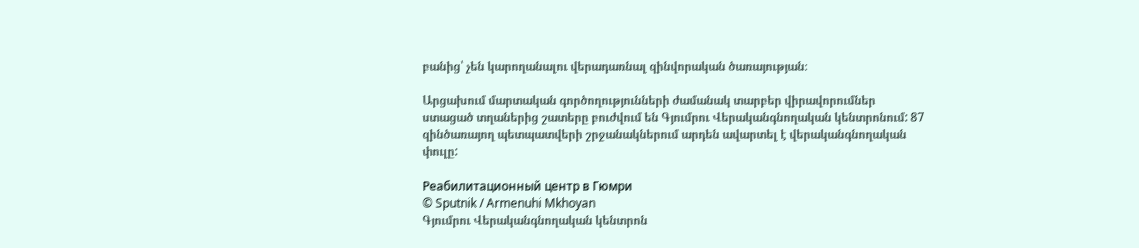բանից՝ չեն կարողանալու վերադառնալ զինվորական ծառայության։

Արցախում մարտական գործողությունների ժամանակ տարբեր վիրավորումներ ստացած տղաներից շատերը բուժվում են Գյումրու Վերականգնողական կենտրոնում: 87 զինծառայող պետպատվերի շրջանակներում արդեն ավարտել է վերականգնողական փուլը:

Реабилитационный центр в Гюмри
© Sputnik / Armenuhi Mkhoyan
Գյումրու Վերականգնողական կենտրոն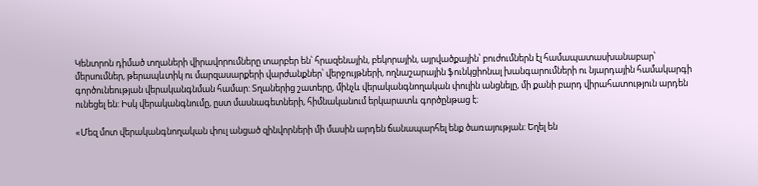Կենտրոն դիմած տղաների վիրավորումները տարբեր են՝ հրազենային, բեկորային, այրվածքային՝ բուժումներն էլ համապատասխանաբար՝ մերսումներ, թերապևտիկ ու մարզասարքերի վարժանքներ՝ վերջույթների, ողնաշարային ֆունկցիոնալ խանգարումների ու նյարդային համակարգի գործունեության վերականգնման համար: Տղաներից շատերը, մինչև վերականգնողական փուլին անցնելը, մի քանի բարդ վիրահատություն արդեն ունեցել են: Իսկ վերականգնումը, ըստ մասնագետների, հիմնականում երկարատև գործընթաց է։

«Մեզ մոտ վերականգնողական փուլ անցած զինվորների մի մասին արդեն ճանապարհել ենք ծառայության: Եղել են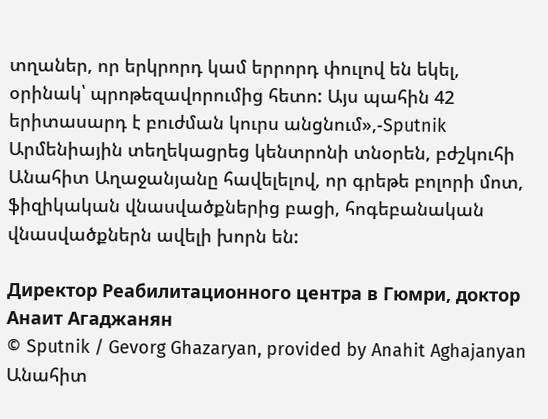տղաներ, որ երկրորդ կամ երրորդ փուլով են եկել, օրինակ՝ պրոթեզավորումից հետո: Այս պահին 42 երիտասարդ է բուժման կուրս անցնում»,-Sputnik Արմենիային տեղեկացրեց կենտրոնի տնօրեն, բժշկուհի Անահիտ Աղաջանյանը հավելելով, որ գրեթե բոլորի մոտ, ֆիզիկական վնասվածքներից բացի, հոգեբանական վնասվածքներն ավելի խորն են:

Директор Реабилитационного центра в Гюмри, доктор Анаит Агаджанян
© Sputnik / Gevorg Ghazaryan, provided by Anahit Aghajanyan
Անահիտ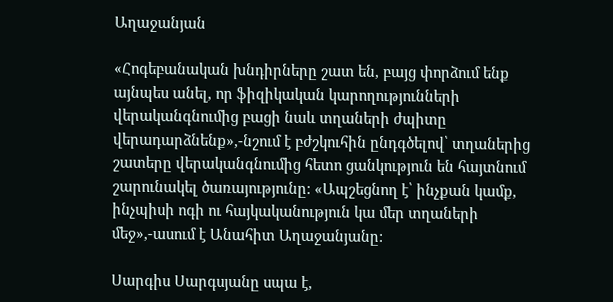Աղաջանյան

«Հոգեբանական խնդիրները շատ են, բայց փորձում ենք այնպես անել, որ ֆիզիկական կարողությունների վերականգնումից բացի նաև տղաների ժպիտը վերադարձնենք»,-նշում է բժշկուհին ընդգծելով՝ տղաներից շատերը վերականգնումից հետո ցանկություն են հայտնում շարունակել ծառայությունը: «Ապշեցնող է՝ ինչքան կամք, ինչպիսի ոգի ու հայկականություն կա մեր տղաների մեջ»,-ասում է Անահիտ Աղաջանյանը:

Սարգիս Սարգսյանը սպա է,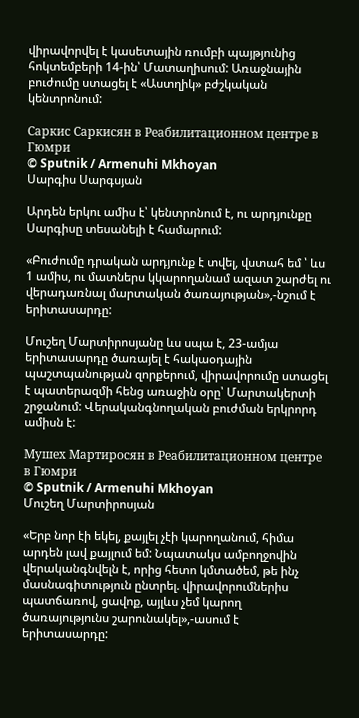վիրավորվել է կասետային ռումբի պայթյունից հոկտեմբերի 14-ին՝ Մատաղիսում: Առաջնային բուժումը ստացել է «Աստղիկ» բժշկական կենտրոնում:

Саркис Саркисян в Реабилитационном центре в Гюмри
© Sputnik / Armenuhi Mkhoyan
Սարգիս Սարգսյան

Արդեն երկու ամիս է՝ կենտրոնում է, ու արդյունքը Սարգիսը տեսանելի է համարում:

«Բուժումը դրական արդյունք է տվել, վստահ եմ ՝ ևս 1 ամիս, ու մատներս կկարողանամ ազատ շարժել ու վերադառնալ մարտական ծառայության»,-նշում է երիտասարդը:

Մուշեղ Մարտիրոսյանը ևս սպա է, 23-ամյա երիտասարդը ծառայել է հակաօդային պաշտպանության զորքերում, վիրավորումը ստացել է պատերազմի հենց առաջին օրը՝ Մարտակերտի շրջանում: Վերականգնողական բուժման երկրորդ ամիսն է:

Мушех Мартиросян в Реабилитационном центре в Гюмри
© Sputnik / Armenuhi Mkhoyan
Մուշեղ Մարտիրոսյան

«Երբ նոր էի եկել, քայլել չէի կարողանում, հիմա արդեն լավ քայլում եմ: Նպատակս ամբողջովին վերականգնվելն է, որից հետո կմտածեմ, թե ինչ մասնագիտություն ընտրել. վիրավորումներիս պատճառով, ցավոք, այլևս չեմ կարող ծառայությունս շարունակել»,-ասում է երիտասարդը: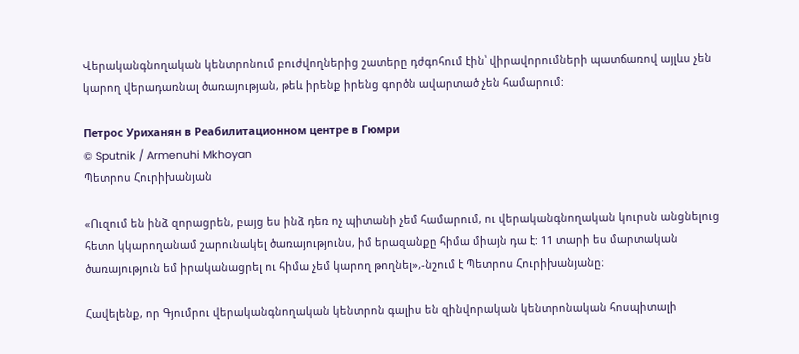Վերականգնողական կենտրոնում բուժվողներից շատերը դժգոհում էին՝ վիրավորումների պատճառով այլևս չեն կարող վերադառնալ ծառայության, թեև իրենք իրենց գործն ավարտած չեն համարում:

Петрос Уриханян в Реабилитационном центре в Гюмри
© Sputnik / Armenuhi Mkhoyan
Պետրոս Հուրիխանյան

«Ուզում են ինձ զորացրեն, բայց ես ինձ դեռ ոչ պիտանի չեմ համարում, ու վերականգնողական կուրսն անցնելուց հետո կկարողանամ շարունակել ծառայությունս, իմ երազանքը հիմա միայն դա է: 11 տարի ես մարտական ծառայություն եմ իրականացրել ու հիմա չեմ կարող թողնել»,-նշում է Պետրոս Հուրիխանյանը։

Հավելենք, որ Գյումրու վերականգնողական կենտրոն գալիս են զինվորական կենտրոնական հոսպիտալի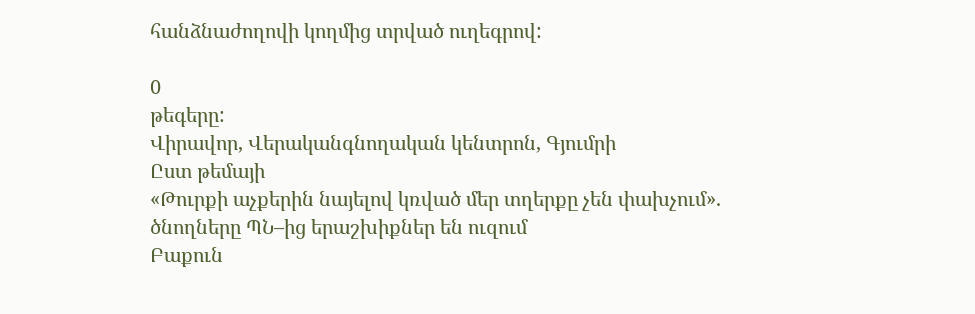հանձնաժողովի կողմից տրված ուղեգրով:

0
թեգերը:
Վիրավոր, Վերականգնողական կենտրոն, Գյումրի
Ըստ թեմայի
«Թուրքի աչքերին նայելով կռված մեր տղերքը չեն փախչում». ծնողները ՊՆ–ից երաշխիքներ են ուզում
Բաքուն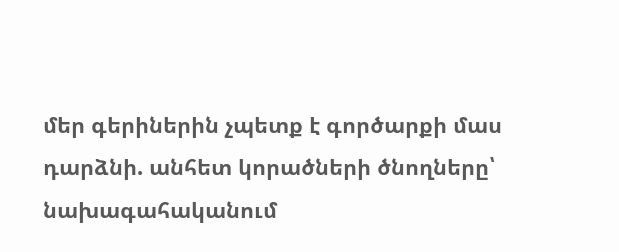մեր գերիներին չպետք է գործարքի մաս դարձնի. անհետ կորածների ծնողները՝ նախագահականում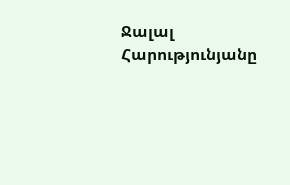Ջալալ Հարությունյանը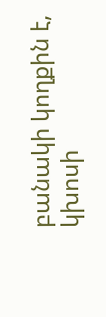բանակի կողքին է, կխոսի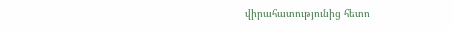վիրահատությունից հետո